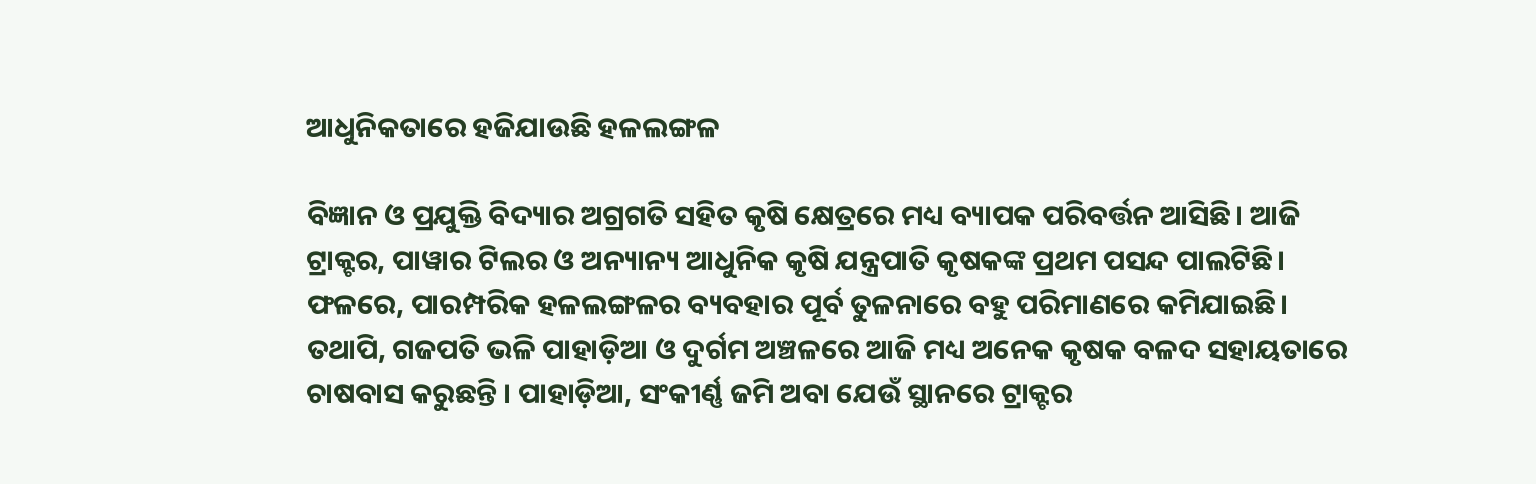ଆଧୁନିକତାରେ ହଜିଯାଉଛି ହଳଲଙ୍ଗଳ

ବିଜ୍ଞାନ ଓ ପ୍ରଯୁକ୍ତି ବିଦ୍ୟାର ଅଗ୍ରଗତି ସହିତ କୃଷି କ୍ଷେତ୍ରରେ ମଧ୍ୟ ବ୍ୟାପକ ପରିବର୍ତ୍ତନ ଆସିଛି। ଆଜି ଟ୍ରାକ୍ଟର, ପାୱାର ଟିଲର ଓ ଅନ୍ୟାନ୍ୟ ଆଧୁନିକ କୃଷି ଯନ୍ତ୍ରପାତି କୃଷକଙ୍କ ପ୍ରଥମ ପସନ୍ଦ ପାଲଟିଛି। ଫଳରେ, ପାରମ୍ପରିକ ହଳଲଙ୍ଗଳର ବ୍ୟବହାର ପୂର୍ବ ତୁଳନାରେ ବହୁ ପରିମାଣରେ କମିଯାଇଛି। ତଥାପି, ଗଜପତି ଭଳି ପାହାଡ଼ିଆ ଓ ଦୁର୍ଗମ ଅଞ୍ଚଳରେ ଆଜି ମଧ୍ୟ ଅନେକ କୃଷକ ବଳଦ ସହାୟତାରେ ଚାଷବାସ କରୁଛନ୍ତି । ପାହାଡ଼ିଆ, ସଂକୀର୍ଣ୍ଣ ଜମି ଅବା ଯେଉଁ ସ୍ଥାନରେ ଟ୍ରାକ୍ଟର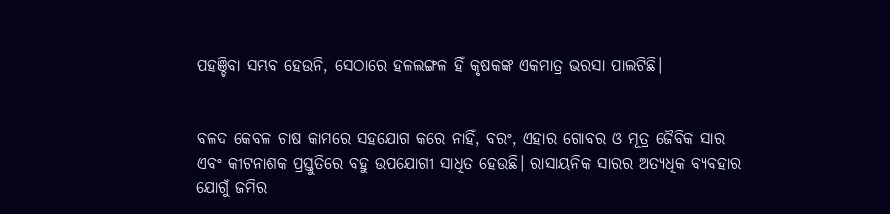ପହଞ୍ଚିବା ସମ୍ଭବ ହେଉନି, ସେଠାରେ ହଳଲଙ୍ଗଳ ହିଁ କୃଷକଙ୍କ ଏକମାତ୍ର ଭରସା ପାଲଟିଛି।


ବଳଦ କେବଳ ଚାଷ କାମରେ ସହଯୋଗ କରେ ନାହିଁ, ବରଂ, ଏହାର ଗୋବର ଓ ମୂତ୍ର ଜୈବିକ ସାର ଏବଂ କୀଟନାଶକ ପ୍ରସ୍ତୁତିରେ ବହୁ ଉପଯୋଗୀ ସାଧିତ ହେଉଛି। ରାସାୟନିକ ସାରର ଅତ୍ୟଧିକ ବ୍ୟବହାର ଯୋଗୁଁ ଜମିର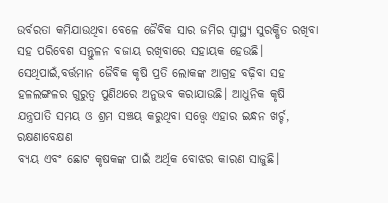ଉର୍ବରତା କମିଯାଉଥିବା ବେଳେ ଜୈବିକ ସାର ଜମିର ସ୍ବାସ୍ଥ୍ୟ ସୁରକ୍ଷିତ ରଖିବା ସହ ପରିବେଶ ସନ୍ତୁଳନ ବଜାୟ ରଖିବାରେ ସହାୟକ ହେଉଛି। ସେଥିପାଇଁ,ବର୍ତ୍ତମାନ ଜୈବିକ କୃଷି ପ୍ରତି ଲୋକଙ୍କ ଆଗ୍ରହ ବଢ଼ିବା ସହ ହଳଲଙ୍ଗଳର ଗୁରୁତ୍ବ ପୁଣିଥରେ ଅନୁଭବ କରାଯାଉଛି। ଆଧୁନିକ କୃଷି ଯନ୍ତ୍ରପାତି ସମୟ ଓ ଶ୍ରମ ସଞ୍ଚୟ କରୁଥିବା ସତ୍ତ୍ବେ ଏହାର ଇନ୍ଧନ ଖର୍ଚ୍ଚ, ରକ୍ଷଣାବେକ୍ଷଣ
ବ୍ୟୟ ଏବଂ ଛୋଟ କୃଷକଙ୍କ ପାଇଁ ଅର୍ଥିକ ବୋଝର କାରଣ ସାଜୁଛି।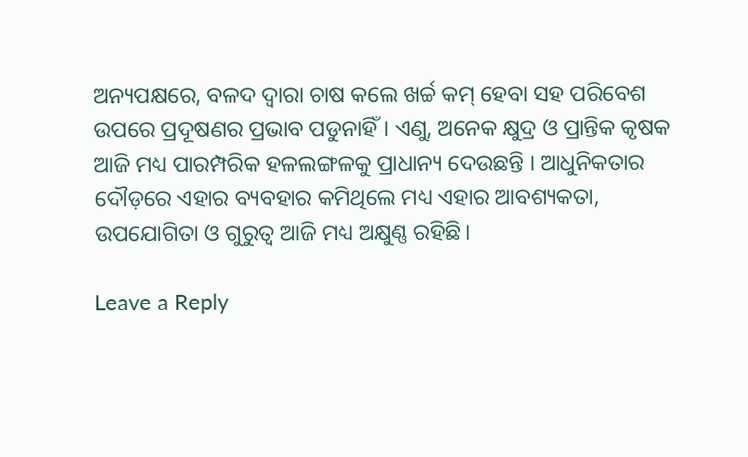ଅନ୍ୟପକ୍ଷରେ, ବଳଦ ଦ୍ବାରା ଚାଷ କଲେ ଖର୍ଚ୍ଚ କମ୍ ହେବା ସହ ପରିବେଶ ଉପରେ ପ୍ରଦୂଷଣର ପ୍ରଭାବ ପଡୁନାହିଁ। ଏଣୁ, ଅନେକ କ୍ଷୁଦ୍ର ଓ ପ୍ରାନ୍ତିକ କୃଷକ ଆଜି ମଧ୍ୟ ପାରମ୍ପରିକ ହଳଲଙ୍ଗଳକୁ ପ୍ରାଧାନ୍ୟ ଦେଉଛନ୍ତି । ଆଧୁନିକତାର ଦୌଡ଼ରେ ଏହାର ବ୍ୟବହାର କମିଥିଲେ ମଧ୍ୟ ଏହାର ଆବଶ୍ୟକତା, ଉପ‌ଯୋଗିତା ଓ ଗୁରୁତ୍ବ ଆଜି ମଧ୍ୟ ଅକ୍ଷୁଣ୍ଣ ରହିଛି।

Leave a Reply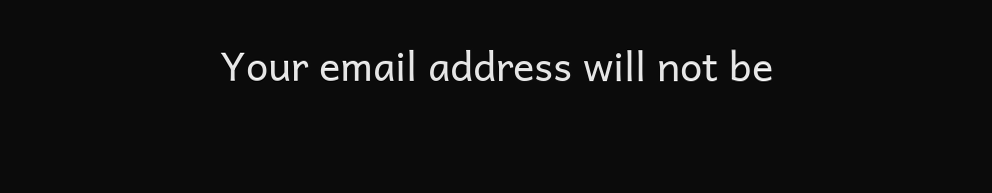Your email address will not be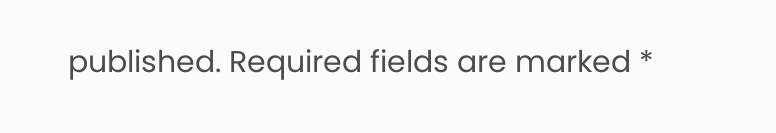published. Required fields are marked *